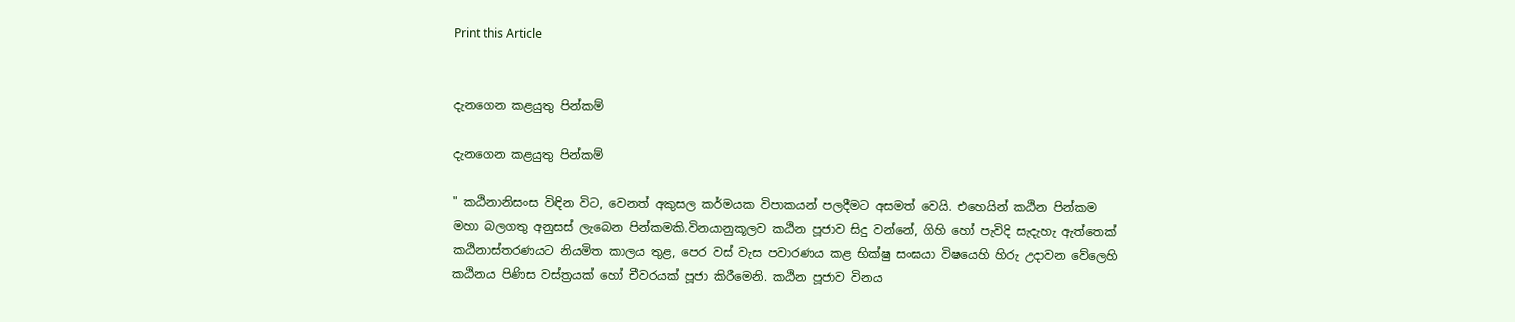Print this Article


දැනගෙන කළයුතු පින්කම්

දැනගෙන කළයුතු පින්කම්

" කඨිනානිසංස විඳින විට, වෙනත් අකුසල කර්මයක විපාකයන් පලදීමට අසමත් වෙයි. එහෙයින් කඨින පින්කම මහා බලගතු අනුසස් ලැබෙන පින්කමකි.විනයානුකූලව කඨින පූජාව සිදු වන්නේ, ගිහි හෝ පැවිදි සැදැහැ ඇත්තෙක් කඨිනාස්තරණයට නියමිත කාලය තුළ, පෙර වස් වැස පවාරණය කළ භික්ෂු සංඝයා විෂයෙහි හිරු උදාවන වේලෙහි කඨිනය පිණිස වස්ත්‍රයක් හෝ චීවරයක් පූජා කිරීමෙනි. කඨින පූජාව විනය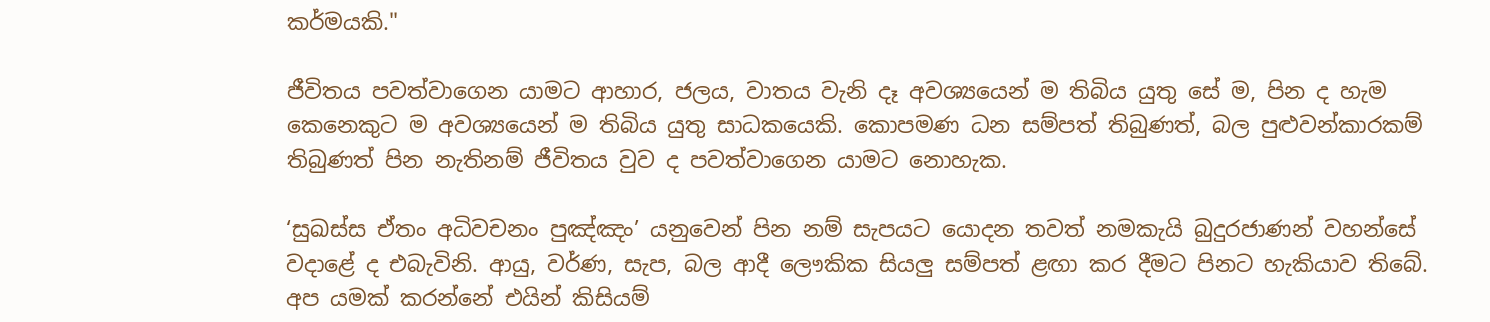කර්මයකි."

ජීවිතය පවත්වාගෙන යාමට ආහාර, ජලය, වාතය වැනි දෑ අවශ්‍යයෙන් ම තිබිය යුතු සේ ම, පින ද හැම කෙනෙකුට ම අවශ්‍යයෙන් ම තිබිය යුතු සාධකයෙකි. කොපමණ ධන සම්පත් තිබුණත්, බල පුළුවන්කාරකම් තිබුණත් පින නැතිනම් ජීවිතය වුව ද පවත්වාගෙන යාමට නොහැක.

‘සුඛස්ස ඒතං අධිවචනං පුඤ්ඤං’ යනුවෙන් පින නම් සැපයට යොදන තවත් නමකැයි බුදුරජාණන් වහන්සේ වදාළේ ද එබැවිනි. ආයු, වර්ණ, සැප, බල ආදී ලෞකික සියලු සම්පත් ළඟා කර දීමට පිනට හැකියාව තිබේ. අප යමක් කරන්නේ එයින් කිසියම්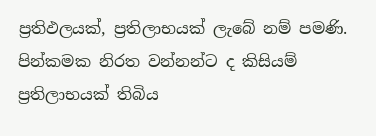ප්‍රතිඵලයක්, ප්‍රතිලාභයක් ලැබේ නම් පමණි. පින්කමක නිරත වන්නන්ට ද කිසියම් ප්‍රතිලාභයක් තිබිය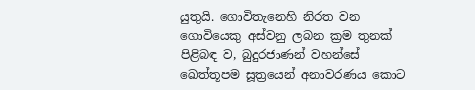යුතුයි. ගොවිතැනෙහි නිරත වන ගොවියෙකු අස්වනු ලබන ක්‍රම තුනක් පිළිබඳ ව, බුදුරජාණන් වහන්සේ ඛෙත්තූපම සූත්‍රයෙන් අනාවරණය කොට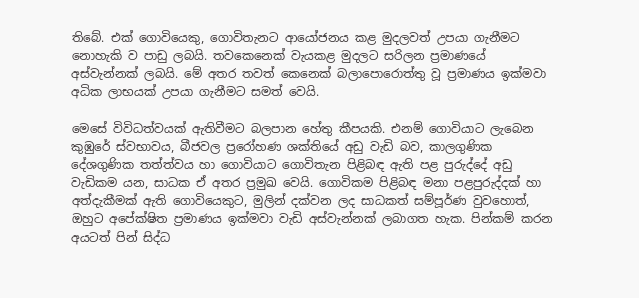තිබේ. එක් ගොවියෙකු, ගොවිතැනට ආයෝජනය කළ මුදලවත් උපයා ගැනීමට නොහැකි ව පාඩු ලබයි. තවකෙනෙක් වැයකළ මුදලට සරිලන ප්‍රමාණයේ අස්වැන්නක් ලබයි. මේ අතර තවත් කෙනෙක් බලාපොරොත්තු වූ ප්‍රමාණය ඉක්මවා අධික ලාභයක් උපයා ගැනීමට සමත් වෙයි.

මෙසේ විවිධත්වයක් ඇතිවීමට බලපාන හේතු කීපයකි. එනම් ගොවියාට ලැබෙන කුඹුරේ ස්වභාවය, බීජවල ප්‍රරෝහණ ශක්තියේ අඩු වැඩි බව, කාලගුණික දේශගුණික තත්ත්වය හා ගොවියාට ගොවිතැන පිළිබඳ ඇති පළ පුරුද්දේ අඩු වැඩිකම යන, සාධක ඒ අතර ප්‍රමුඛ වෙයි. ගොවිකම පිළිබඳ මනා පළපුරුද්දක් හා අත්දැකීමක් ඇති ගොවියෙකුට, මුලින් දක්වන ලද සාධකත් සම්පූර්ණ වුවහොත්, ඔහුට අපේක්ෂිත ප්‍රමාණය ඉක්මවා වැඩි අස්වැන්නක් ලබාගත හැක. පින්කම් කරන අයටත් පින් සිද්ධ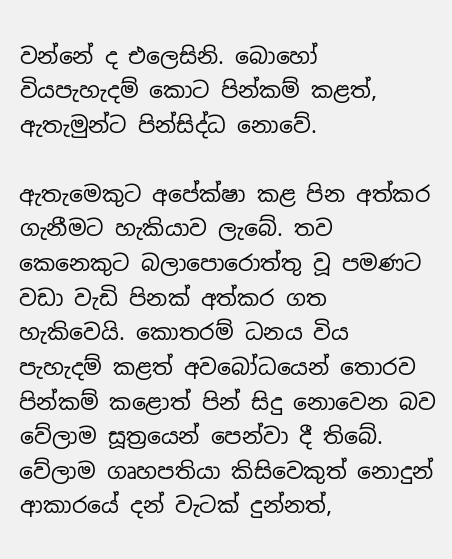වන්නේ ද එලෙසිනි. බොහෝ වියපැහැදම් කොට පින්කම් කළත්, ඇතැමුන්ට පින්සිද්ධ නොවේ.

ඇතැමෙකුට අපේක්ෂා කළ පින අත්කර ගැනීමට හැකියාව ලැබේ. තව කෙනෙකුට බලාපොරොත්තු වූ පමණට වඩා වැඩි පිනක් අත්කර ගත හැකිවෙයි. කොතරම් ධනය විය පැහැදම් කළත් අවබෝධයෙන් තොරව පින්කම් කළොත් පින් සිදු නොවෙන බව වේලාම සූත්‍රයෙන් පෙන්වා දී තිබේ. වේලාම ගෘහපතියා කිසිවෙකුත් නොදුන් ආකාරයේ දන් වැටක් දුන්නත්,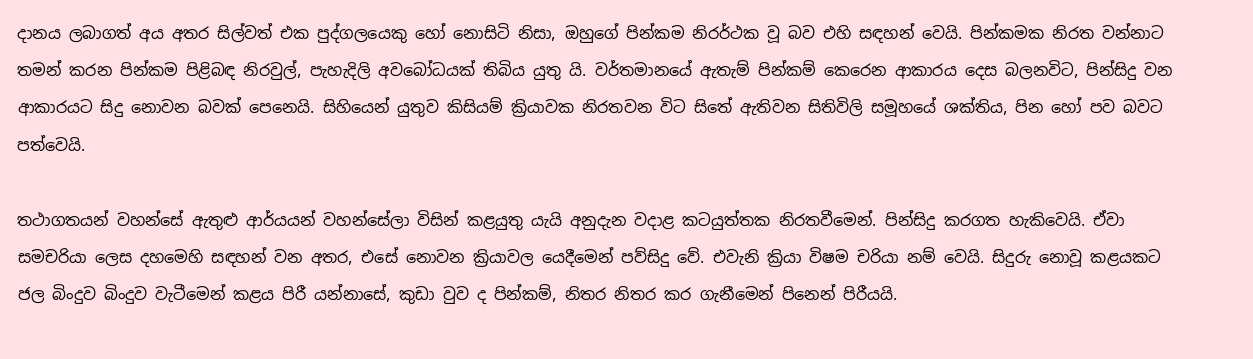දානය ලබාගත් අය අතර සිල්වත් එක පුද්ගලයෙකු හෝ නොසිටි නිසා, ඔහුගේ පින්කම නිරර්ථක වූ බව එහි සඳහන් වෙයි. පින්කමක නිරත වන්නාට තමන් කරන පින්කම පිළිබඳ නිරවුල්, පැහැදිලි අවබෝධයක් තිබිය යුතු යි. වර්තමානයේ ඇතැම් පින්කම් කෙරෙන ආකාරය දෙස බලනවිට, පින්සිදු වන ආකාරයට සිදු නොවන බවක් පෙනෙයි. සිහියෙන් යුතුව කිසියම් ක්‍රියාවක නිරතවන විට සිතේ ඇතිවන සිතිවිලි සමූහයේ ශක්තිය, පින හෝ පව බවට පත්වෙයි.

තථාගතයන් වහන්සේ ඇතුළු ආර්යයන් වහන්සේලා විසින් කළයුතු යැයි අනුදැන වදාළ කටයුත්තක නිරතවීමෙන්. පින්සිදු කරගත හැකිවෙයි. ඒවා සමචරියා ලෙස දහමෙහි සඳහන් වන අතර, එසේ නොවන ක්‍රියාවල යෙදීමෙන් පව්සිදු වේ. එවැනි ක්‍රියා විෂම චරියා නම් වෙයි. සිදුරු නොවූ කළයකට ජල බිංදුව බිංදුව වැටීමෙන් කළය පිරී යන්නාසේ, කුඩා වුව ද පින්කම්, නිතර නිතර කර ගැනීමෙන් පිනෙන් පිරීයයි.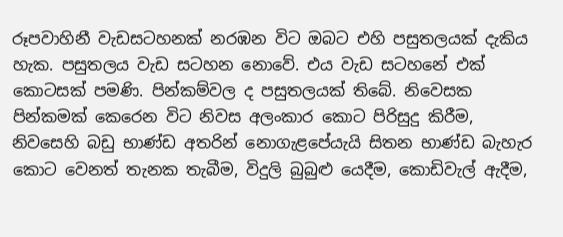රූපවාහිනී වැඩසටහනක් නරඹන විට ඔබට එහි පසුතලයක් දැකිය හැක. පසුතලය වැඩ සටහන නොවේ. එය වැඩ සටහනේ එක් කොටසක් පමණි. පින්කම්වල ද පසුතලයක් තිබේ. නිවෙසක පින්කමක් කෙරෙන විට නිවස අලංකාර කොට පිරිසුදු කිරීම, නිවසෙහි බඩු භාණ්ඩ අතරින් නොගැළපේයැයි සිතන භාණ්ඩ බැහැර කොට වෙනත් තැනක තැබීම, විදුලි බුබුළු යෙදීම, කොඩිවැල් ඇදීම,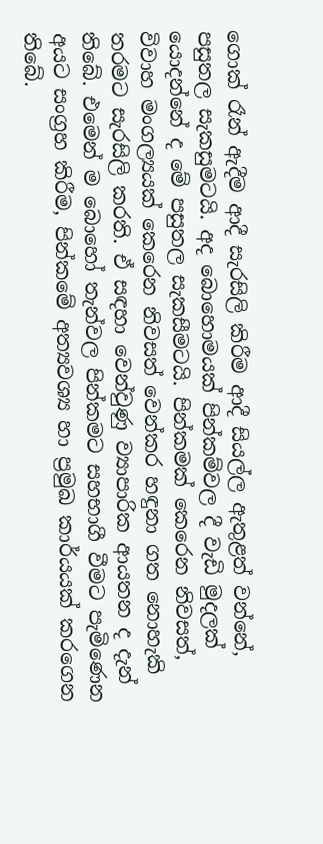ගොක් රෑන් ඇදීම ආදී සැරසිලි කිරීම ආදී සියල්ල ඇතුළත් වන්නේ, පසුතල සැකසුමටයි. අද බොහොමයක් පින්කම්වල දී වැඩි මුදලක් යොදන්නේ ද මේ පසුතල සැකසීමටයි. පින්කමක් කෙරෙන නිවසත්, විවාහ මංගල්‍යයක් කෙරෙන නිවසත් වෙන්කර හඳුනා ගත නොහැකි තරමට සැරසිලි කරති. ඒ සඳහා වෙන්වුණු ව්‍යාපාරික ආයතන ද දැන් තිබේ. එමෙන් ම බොහෝ තැන්වල පින්කමට සහභාගී වීමට පැමිණෙන අයට සංග්‍රහ කිරීම, පින්කමේ අත්‍යවශ්‍ය හා ප්‍රමුඛ කාර්යයක් කරගෙන තිබේ.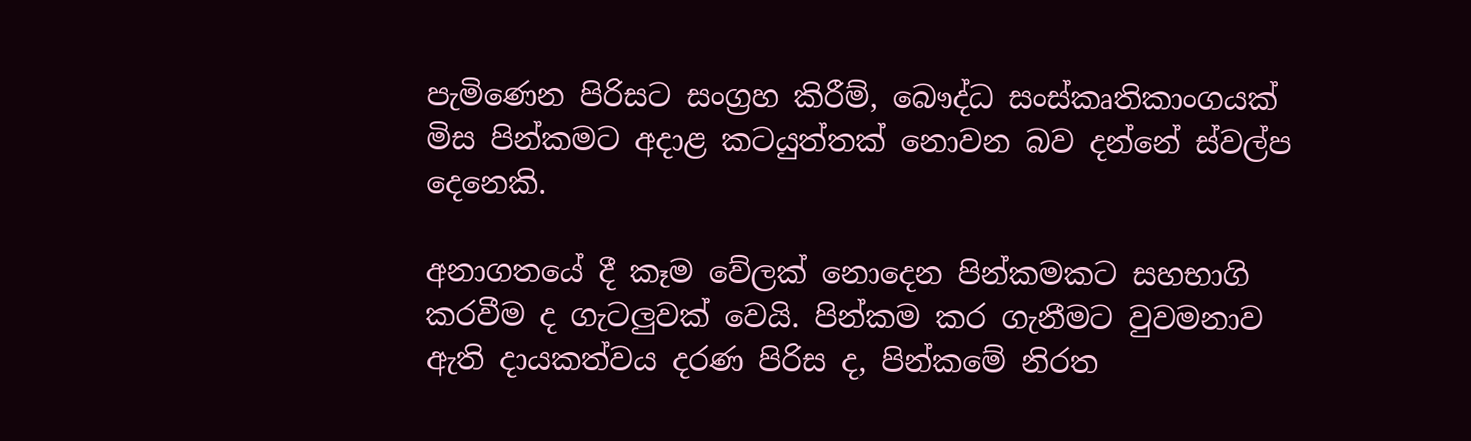පැමිණෙන පිරිසට සංග්‍රහ කිරීම්, බෞද්ධ සංස්කෘතිකාංගයක් මිස පින්කමට අදාළ කටයුත්තක් නොවන බව දන්නේ ස්වල්ප දෙනෙකි.

අනාගතයේ දී කෑම වේලක් නොදෙන පින්කමකට සහභාගි කරවීම ද ගැටලුවක් වෙයි. පින්කම කර ගැනීමට වුවමනාව ඇති දායකත්වය දරණ පිරිස ද, පින්කමේ නිරත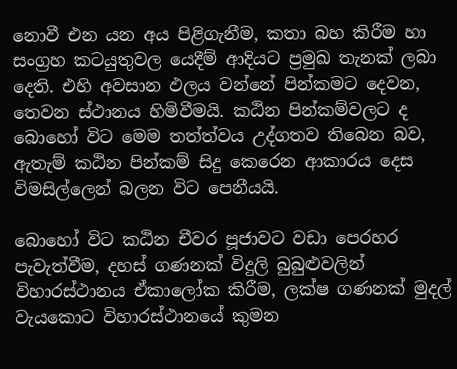නොවී එන යන අය පිළිගැනීම, කතා බහ කිරීම හා සංග්‍රහ කටයුතුවල යෙදීම් ආදියට ප්‍රමුඛ තැනක් ලබා දෙති. එහි අවසාන ඵලය වන්නේ පින්කමට දෙවන, තෙවන ස්ථානය හිමිවීමයි. කඨින පින්කම්වලට ද බොහෝ විට මෙම තත්ත්වය උද්ගතව තිබෙන බව, ඇතැම් කඨින පින්කම් සිදු කෙරෙන ආකාරය දෙස විමසිල්ලෙන් බලන විට පෙනීයයි.

බොහෝ විට කඨින චීවර පූජාවට වඩා පෙරහර පැවැත්වීම, දහස් ගණනක් විදුලි බුබුළුවලින් විහාරස්ථානය ඒකාලෝක කිරීම, ලක්ෂ ගණනක් මුදල් වැයකොට විහාරස්ථානයේ කුමන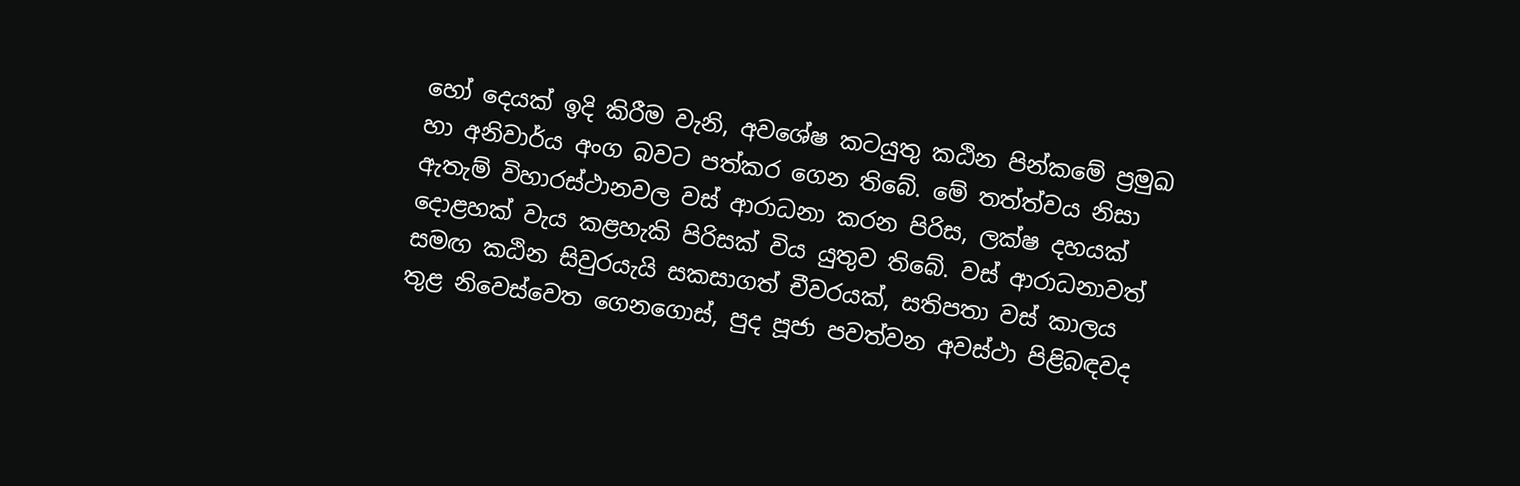හෝ දෙයක් ඉදි කිරීම වැනි, අවශේෂ කටයුතු කඨින පින්කමේ ප්‍රමුඛ හා අනිවාර්ය අංග බවට පත්කර ගෙන තිබේ. මේ තත්ත්වය නිසා ඇතැම් විහාරස්ථානවල වස් ආරාධනා කරන පිරිස, ලක්ෂ දහයක් දොළහක් වැය කළහැකි පිරිසක් විය යුතුව තිබේ. වස් ආරාධනාවත් සමඟ කඨින සිවුරයැයි සකසාගත් චීවරයක්, සතිපතා වස් කාලය තුළ නිවෙස්වෙත ගෙනගොස්, පුද පූජා පවත්වන අවස්ථා පිළිබඳවද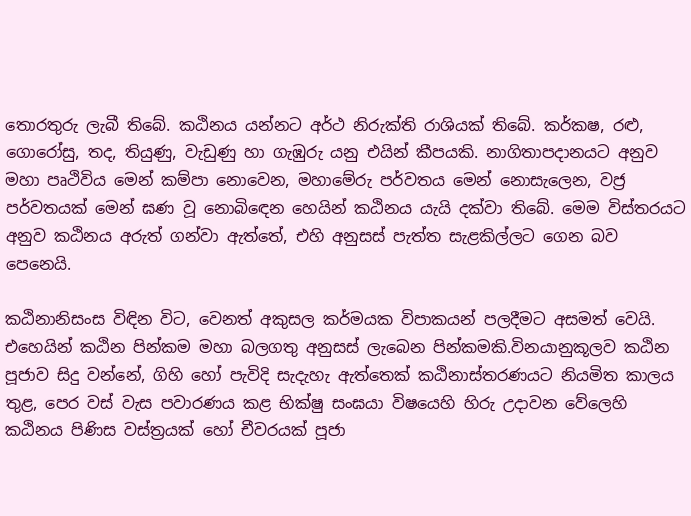තොරතුරු ලැබී තිබේ. කඨිනය යන්නට අර්ථ නිරුක්ති රාශියක් තිබේ. කර්කෂ, රළු, ගොරෝසු, තද, තියුණු, වැඩුණු හා ගැඹුරු යනු එයින් කීපයකි. නාගිතාපදානයට අනුව මහා පෘථිවිය මෙන් කම්පා නොවෙන, මහාමේරු පර්වතය මෙන් නොසැලෙන, වජ්‍ර පර්වතයක් මෙන් ඝණ වූ නොබිඳෙන හෙයින් කඨිනය යැයි දක්වා තිබේ. මෙම විස්තරයට අනුව කඨිනය අරුත් ගන්වා ඇත්තේ, එහි අනුසස් පැත්ත සැළකිල්ලට ගෙන බව පෙනෙයි.

කඨිනානිසංස විඳින විට, වෙනත් අකුසල කර්මයක විපාකයන් පලදීමට අසමත් වෙයි. එහෙයින් කඨින පින්කම මහා බලගතු අනුසස් ලැබෙන පින්කමකි.විනයානුකූලව කඨින පූජාව සිදු වන්නේ, ගිහි හෝ පැවිදි සැදැහැ ඇත්තෙක් කඨිනාස්තරණයට නියමිත කාලය තුළ, පෙර වස් වැස පවාරණය කළ භික්ෂු සංඝයා විෂයෙහි හිරු උදාවන වේලෙහි කඨිනය පිණිස වස්ත්‍රයක් හෝ චීවරයක් පූජා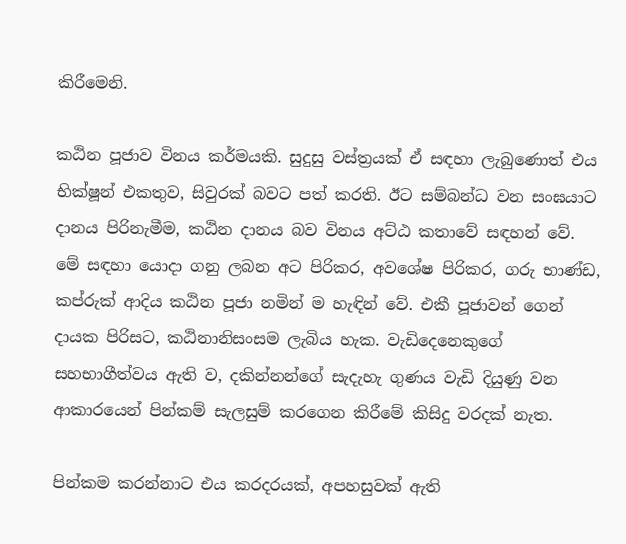කිරීමෙනි.

කඨින පූජාව විනය කර්මයකි. සුදුසු වස්ත්‍රයක් ඒ සඳහා ලැබුණොත් එය භික්ෂූන් එකතුව, සිවුරක් බවට පත් කරති. ඊට සම්බන්ධ වන සංඝයාට දානය පිරිනැමීම, කඨින දානය බව විනය අට්ඨ කතාවේ සඳහන් වේ. මේ සඳහා යොදා ගනු ලබන අට පිරිකර, අවශේෂ පිරිකර, ගරු භාණ්ඩ, කප්රුක් ආදිය කඨින පූජා නමින් ම හැඳින් වේ. එකී පූජාවන් ගෙන් දායක පිරිසට, කඨිනානිසංසම ලැබිය හැක. වැඩිදෙනෙකුගේ සහභාගීත්වය ඇති ව, දකින්නන්ගේ සැදැහැ ගුණය වැඩි දියුණු වන ආකාරයෙන් පින්කම් සැලසුම් කරගෙන කිරීමේ කිසිදු වරදක් නැත.

පින්කම කරන්නාට එය කරදරයක්, අපහසුවක් ඇති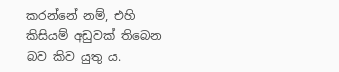කරන්නේ නම්, එහි කිසියම් අඩුවක් තිබෙන බව කිව යුතු ය.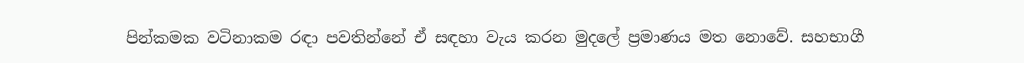පින්කමක වටිනාකම රඳා පවතින්නේ ඒ සඳහා වැය කරන මුදලේ ප්‍රමාණය මත නොවේ. සහභාගී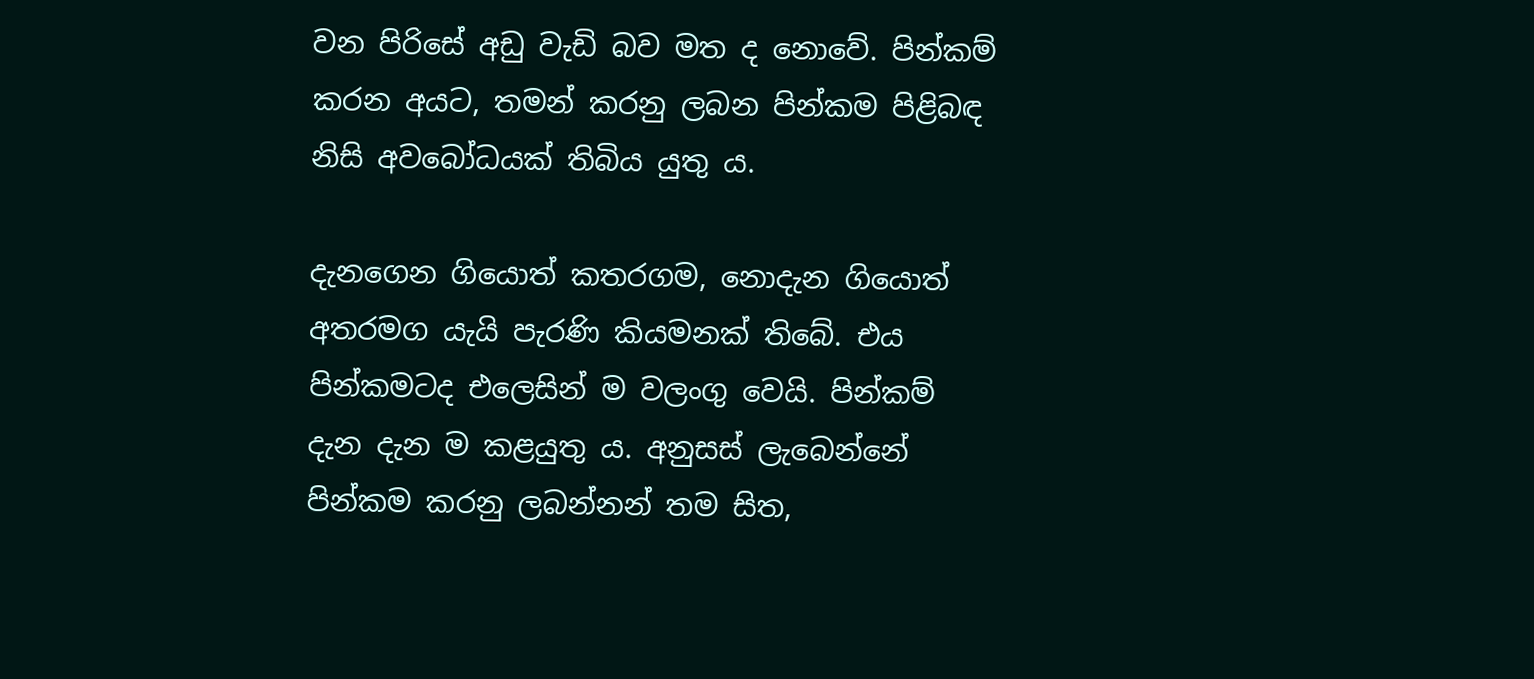වන පිරිසේ අඩු වැඩි බව මත ද නොවේ. පින්කම් කරන අයට, තමන් කරනු ලබන පින්කම පිළිබඳ නිසි අවබෝධයක් තිබිය යුතු ය.

දැනගෙන ගියොත් කතරගම, නොදැන ගියොත් අතරමග යැයි පැරණි කියමනක් තිබේ. එය පින්කමටද එලෙසින් ම වලංගු වෙයි. පින්කම් දැන දැන ම කළයුතු ය. අනුසස් ලැබෙන්නේ පින්කම කරනු ලබන්නන් තම සිත,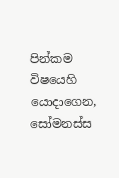පින්කම විෂයෙහි යොදාගෙන, සෝමනස්ස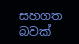සහගත බවක්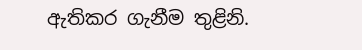ඇතිකර ගැනීම තුළිනි.